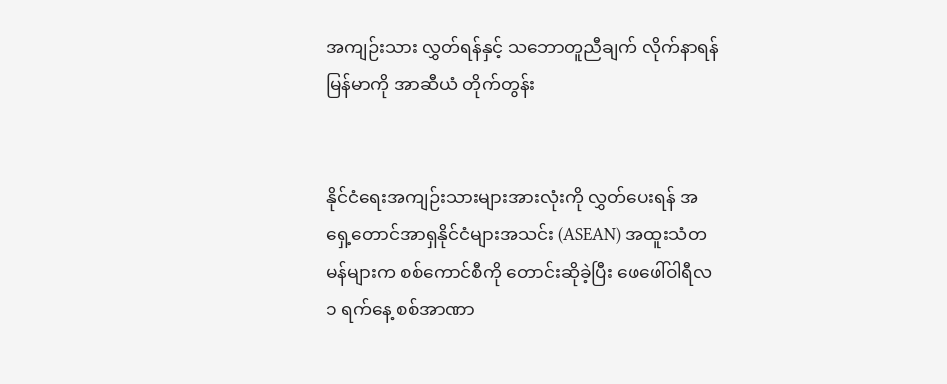အကျဉ်းသား လွှတ်ရန်နှင့် သဘောတူညီချက် လိုက်နာရန် မြန်မာကို အာဆီယံ တိုက်တွန်း


နိုင်ငံရေးအကျဉ်းသားများအားလုံးကို လွှတ်ပေးရန် အရှေ့တောင်အာရှနိုင်ငံများအသင်း (ASEAN) အထူးသံတမန်များက စစ်ကောင်စီကို တောင်းဆိုခဲ့ပြီး ဖေဖေါ်ဝါရီလ ၁ ရက်နေ့ စစ်အာဏာ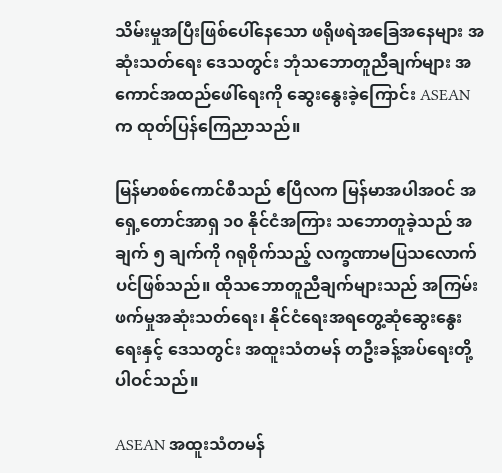သိမ်းမှုအပြီးဖြစ်ပေါ်နေသော ဖရိုဖရဲအခြေအနေများ အဆုံးသတ်ရေး ဒေသတွင်း ဘုံသဘောတူညီချက်များ အကောင်အထည်ဖေါ်ရေးကို ဆွေးနွေးခဲ့ကြောင်း ASEAN က ထုတ်ပြန်ကြေညာသည်။

မြန်မာစစ်ကောင်စီသည် ဧပြီလက မြန်မာအပါအဝင် အရှေ့တောင်အာရှ ၁၀ နိုင်ငံအကြား သဘောတူခဲ့သည် အချက် ၅ ချက်ကို ဂရုစိုက်သည့် လက္ခဏာမပြသလောက်ပင်ဖြစ်သည်။ ထိုသဘောတူညီချက်များသည် အကြမ်းဖက်မှုအဆုံးသတ်ရေး၊ နိုင်ငံရေးအရတွေ့ဆုံဆွေးနွေးရေးနှင့် ဒေသတွင်း အထူးသံတမန် တဦးခန့်အပ်ရေးတို့ပါဝင်သည်။

ASEAN အထူးသံတမန်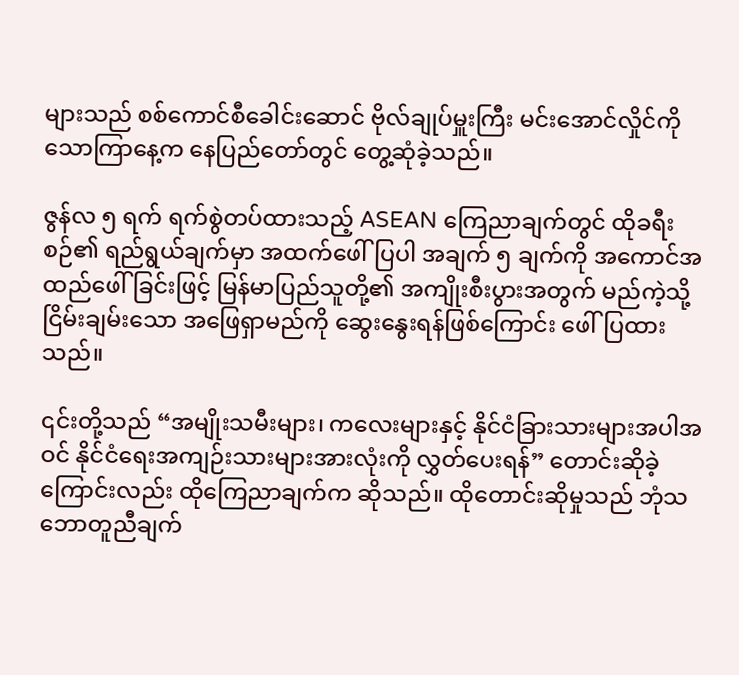များသည် စစ်ကောင်စီခေါင်းဆောင် ဗိုလ်ချုပ်မှူးကြီး မင်းအောင်လှိုင်ကို သောကြာနေ့က နေပြည်တော်တွင် တွေ့ဆုံခဲ့သည်။

ဇွန်လ ၅ ရက် ရက်စွဲတပ်ထားသည့် ASEAN ကြေညာချက်တွင် ထိုခရီးစဉ်၏ ရည်ရွယ်ချက်မှာ အထက်ဖေါ်ပြပါ အချက် ၅ ချက်ကို အကောင်အထည်ဖေါ်ခြင်းဖြင့် မြန်မာပြည်သူတို့၏ အကျိုးစီးပွားအတွက် မည်ကဲ့သို့ ငြိမ်းချမ်းသော အဖြေရှာမည်ကို ဆွေးနွေးရန်ဖြစ်ကြောင်း ဖေါ်ပြထားသည်။

၎င်းတို့သည် “အမျိုးသမီးများ၊ ကလေးများနှင့် နိုင်ငံခြားသားများအပါအဝင် နိုင်ငံရေးအကျဉ်းသားများအားလုံးကို လွှတ်ပေးရန်” တောင်းဆိုခဲ့ကြောင်းလည်း ထိုကြေညာချက်က ဆိုသည်။ ထိုတောင်းဆိုမှုသည် ဘုံသဘောတူညီချက်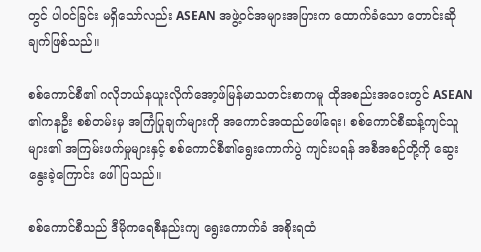တွင် ပါဝင်ခြင်း မရှိသော်လည်း ASEAN အဖွဲ့ဝင်အများအပြားက ထောက်ခံသော တောင်းဆိုချက်ဖြစ်သည်။

စစ်ကောင်စီ၏ ဂလိုဘယ်နယူးလိုက်အော့ဖ်မြန်မာသတင်းစာကမူ ထိုအစည်းအဝေးတွင် ASEAN ၏ကနဦး စစ်တမ်းမှ အကြံပြုချက်များကို အကောင်အထည်ဖေါ်ရေး၊ စစ်ကောင်စီဆန့်ကျင်သူများ၏ အကြမ်းဖက်မှုများနှင့် စစ်ကောင်စီ၏ရွေးကောက်ပွဲ ကျင်းပရန် အစီအစဉ်တို့ကို ဆွေးနွေးခဲ့ကြောင်း ဖေါ်ပြသည်။

စစ်ကောင်စီသည် ဒီမိုကရေစီနည်းကျ ရွေးကောက်ခံ အစိုးရထံ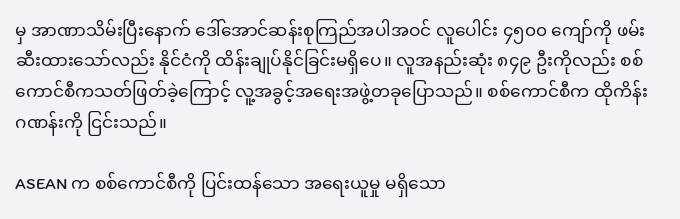မှ အာဏာသိမ်းပြီးနောက် ဒေါ်အောင်ဆန်းစုကြည်အပါအဝင် လူပေါင်း ၄၅၀၀ ကျော်ကို ဖမ်းဆီးထားသော်လည်း နိုင်ငံကို ထိန်းချုပ်နိုင်ခြင်းမရှိပေ။ လူအနည်းဆုံး ၈၄၉ ဦးကိုလည်း စစ်ကောင်စီကသတ်ဖြတ်ခဲ့ကြောင့် လူ့အခွင့်အရေးအဖွဲ့တခုပြောသည်။ စစ်ကောင်စီက ထိုကိန်းဂဏန်းကို ငြင်းသည်။

ASEAN က စစ်ကောင်စီကို ပြင်းထန်သော အရေးယူမှု မရှိသော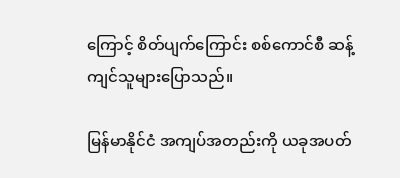ကြောင့် စိတ်ပျက်ကြောင်း စစ်ကောင်စီ ဆန့်ကျင်သူများပြောသည်။

မြန်မာနိုင်ငံ အကျပ်အတည်းကို ယခုအပတ်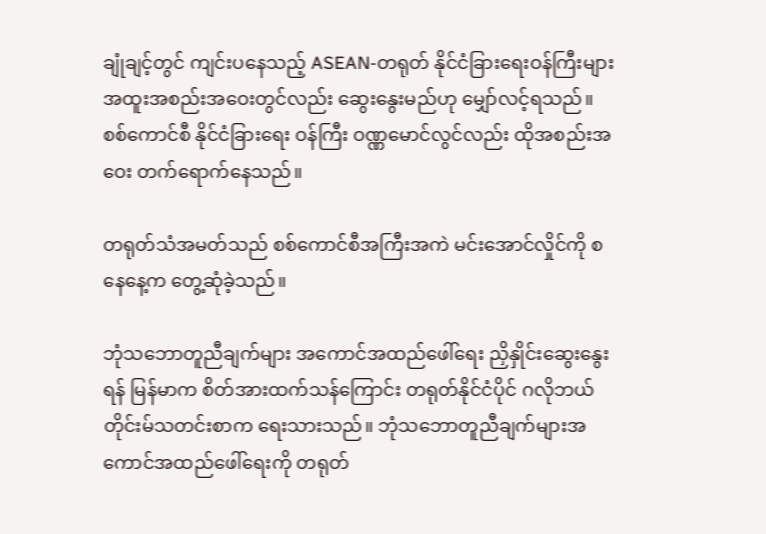ချုံချင့်တွင် ကျင်းပနေသည့် ASEAN-တရုတ် နိုင်ငံခြားရေးဝန်ကြီးများ အထူးအစည်းအဝေးတွင်လည်း ဆွေးနွေးမည်ဟု မျှော်လင့်ရသည်။ စစ်ကောင်စီ နိုင်ငံခြားရေး ဝန်ကြီး ဝဏ္ဏမောင်လွင်လည်း ထိုအစည်းအဝေး တက်ရောက်နေသည်။

တရုတ်သံအမတ်သည် စစ်ကောင်စီအကြီးအကဲ မင်းအောင်လှိုင်ကို စနေနေ့က တွေ့ဆုံခဲ့သည်။

ဘုံသဘောတူညီချက်များ အကောင်အထည်ဖေါ်ရေး ညှိနှိုင်းဆွေးနွေးရန် မြန်မာက စိတ်အားထက်သန်ကြောင်း တရုတ်နိုင်ငံပိုင် ဂလိုဘယ်တိုင်းမ်သတင်းစာက ရေးသားသည်။ ဘုံသဘောတူညီချက်များအကောင်အထည်ဖေါ်ရေးကို တရုတ်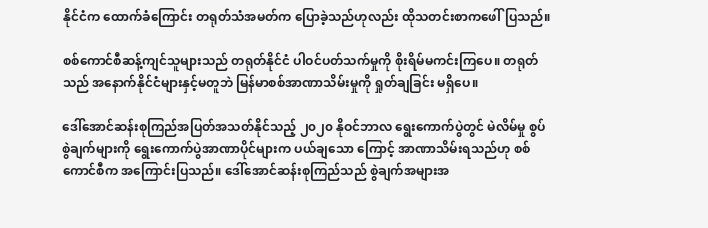နိုင်ငံက ထောက်ခံကြောင်း တရုတ်သံအမတ်က ပြောခဲ့သည်ဟုလည်း ထိုသတင်းစာကဖေါ်ပြသည်။

စစ်ကောင်စီဆန့်ကျင်သူများသည် တရုတ်နိုင်ငံ ပါဝင်ပတ်သက်မှုကို စိုးရိမ်မကင်းကြပေ။ တရုတ်သည် အနောက်နိုင်ငံများနှင့်မတူဘဲ မြန်မာစစ်အာဏာသိမ်းမှုကို ရှုတ်ချခြင်း မရှိပေ။

ဒေါ်အောင်ဆန်းစုကြည်အပြတ်အသတ်နိုင်သည့် ၂၀၂၀ နိုဝင်ဘာလ ရွေးကောက်ပွဲတွင် မဲလိမ်မှု စွပ်စွဲချက်များကို ရွေးကောက်ပွဲအာဏာပိုင်များက ပယ်ချသော ကြောင့် အာဏာသိမ်းရသည်ဟု စစ်ကောင်စီက အကြောင်းပြသည်။ ဒေါ်အောင်ဆန်းစုကြည်သည် စွဲချက်အများအ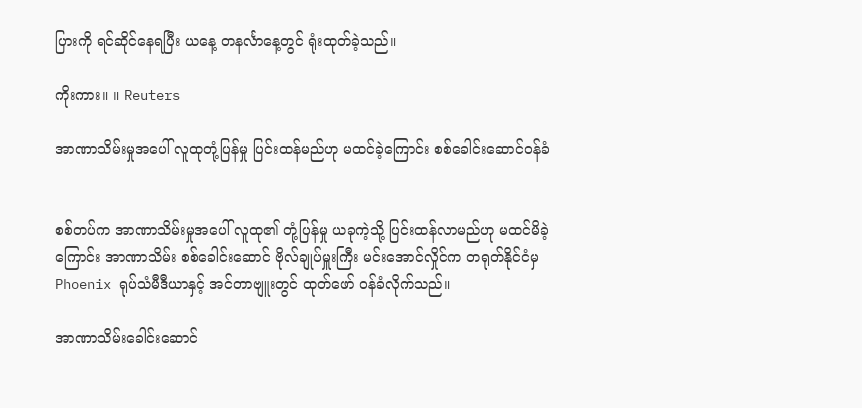ပြားကို ရင်ဆိုင်နေရပြီး ယနေ့ တနင်္လာနေ့တွင် ရုံးထုတ်ခဲ့သည်။

ကိုးကား။ ။ Reuters

အာဏာသိမ်းမှုအပေါ် လူထုတုံ့ပြန်မှု ပြင်းထန်မည်ဟု မထင်ခဲ့ကြောင်း စစ်ခေါင်းဆောင်ဝန်ခံ


စစ်တပ်က အာဏာသိမ်းမှုအပေါ် လူထု၏ တုံ့ပြန်မှု ယခုကဲ့သို့ ပြင်းထန်လာမည်ဟု မထင်မိခဲ့ကြောင်း အာဏာသိမ်း စစ်ခေါင်းဆောင် ဗိုလ်ချုပ်မှူးကြီး မင်းအောင်လှိုင်က တရုတ်နိုင်ငံမှ Phoenix ရုပ်သံမီဒီယာနှင့် အင်တာဗျူးတွင် ထုတ်ဖော် ဝန်ခံလိုက်သည်။

အာဏာသိမ်းခေါင်းဆောင်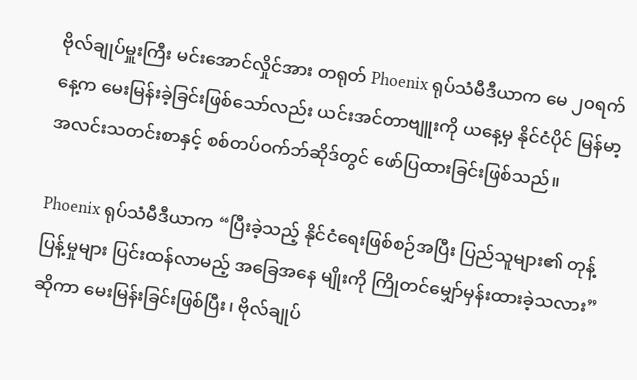ဗိုလ်ချုပ်မှူးကြီး မင်းအောင်လှိုင်အား တရုတ် Phoenix ရုပ်သံမီဒီယာက မေ ၂၀ရက်နေ့က မေးမြန်းခဲ့ခြင်းဖြစ်သော်လည်း ယင်းအင်တာဗျူးကို ယနေ့မှ နိုင်ငံပိုင် မြန်မာ့အလင်းသတင်းစာနှင့် စစ်တပ်ဝက်ဘ်ဆိုဒ်တွင် ဖော်ပြထားခြင်းဖြစ်သည်။

Phoenix ရုပ်သံမီဒီယာက “ပြီးခဲ့သည့် နိုင်ငံရေးဖြစ်စဉ်အပြီး ပြည်သူများ၏ တုန့်ပြန့်မှုများ ပြင်းထန်လာမည့် အခြေအနေ မျိုးကို ကြိုတင်မျှော်မှန်းထားခဲ့သလား” ဆိုကာ မေးမြန်းခြင်းဖြစ်ပြီး၊ ဗိုလ်ချုပ်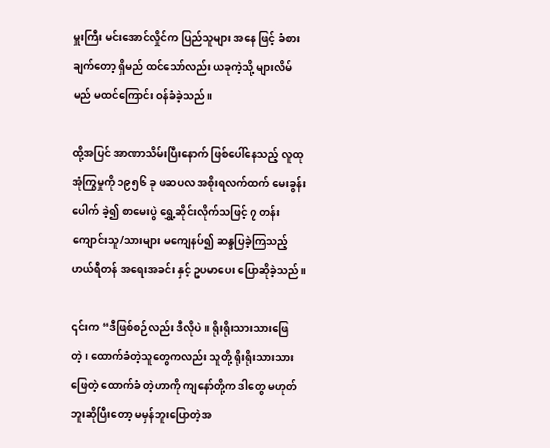မှူးကြီး မင်းအောင်လှိုင်က ပြည်သူများ အနေ ဖြင့် ခံစားချက်တော့ ရှိမည် ထင်သော်လည်း ယခုကဲ့သို့ များလိမ်မည် မထင်ကြောင်း ဝန်ခံခဲ့သည်။

ထို့အပြင် အာဏာသိမ်းပြီးနောက် ဖြစ်ပေါ်နေသည့် လူထုအုံကြွမှုကို ၁၉၅၆ ခု ဖဆပလ အစိုးရလက်ထက် မေးခွန်းပေါက် ခဲ့၍ စာမေးပွဲ ရွှေ့ဆိုင်းလိုက်သဖြင့် ၇ တန်း ကျောင်းသူ/သားများ မကျေနပ်၍ ဆန္ဒပြခဲ့ကြသည့် ဟယ်ရီတန် အရေးအခင်း နှင့် ဥပမာပေး ပြောဆိုခဲ့သည်။

၎င်းက “ဒီဖြစ်စဉ်လည်း ဒီလိုပဲ။ ရိုးရိုးသားသားဖြေတဲ့၊ ထောက်ခံတဲ့သူတွေကလည်း သူတို့ ရိုးရိုးသားသားဖြေတဲ့ ထောက်ခံ တဲ့ဟာကို ကျနော်တို့က ဒါတွေ မဟုတ်ဘူးဆိုပြီးတော့ မမှန်ဘူးပြောတဲ့အ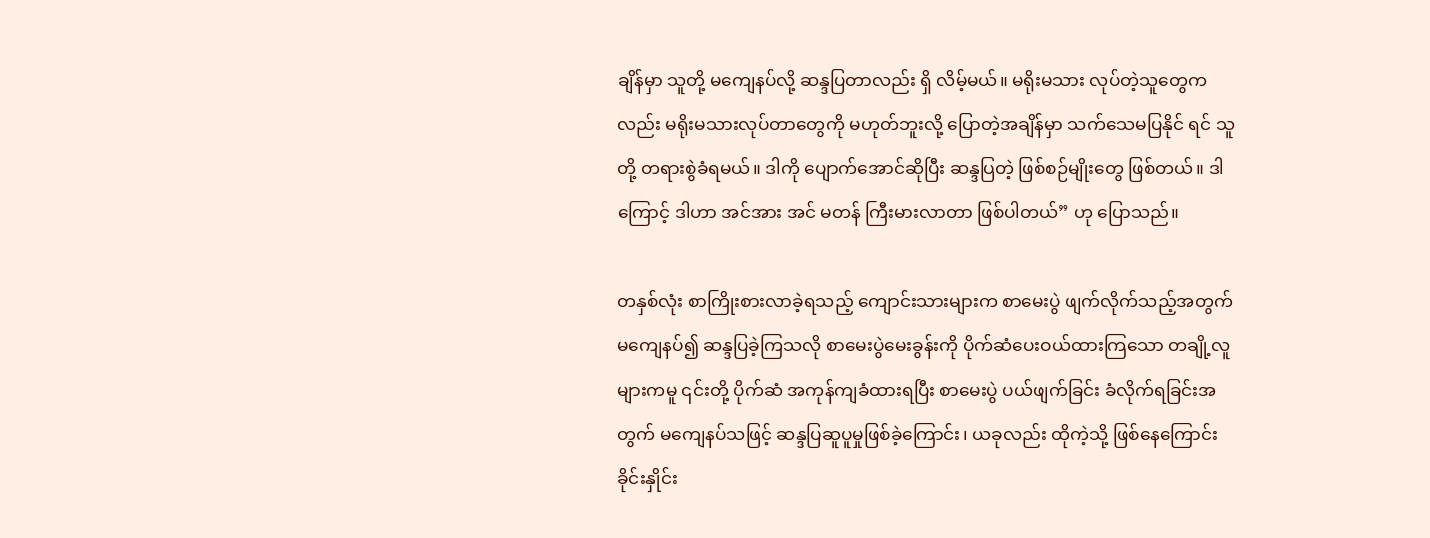ချိန်မှာ သူတို့ မကျေနပ်လို့ ဆန္ဒပြတာလည်း ရှိ လိမ့်မယ်။ မရိုးမသား လုပ်တဲ့သူတွေကလည်း မရိုးမသားလုပ်တာတွေကို မဟုတ်ဘူးလို့ ပြောတဲ့အချိန်မှာ သက်သေမပြနိုင် ရင် သူတို့ တရားစွဲခံရမယ်။ ဒါကို ပျောက်အောင်ဆိုပြီး ဆန္ဒပြတဲ့ ဖြစ်စဉ်မျိုးတွေ ဖြစ်တယ်။ ဒါကြောင့် ဒါဟာ အင်အား အင် မတန် ကြီးမားလာတာ ဖြစ်ပါတယ်” ဟု ပြောသည်။

တနှစ်လုံး စာကြိုးစားလာခဲ့ရသည့် ကျောင်းသားများက စာမေးပွဲ ဖျက်လိုက်သည့်အတွက် မကျေနပ်၍ ဆန္ဒပြခဲ့ကြသလို စာမေးပွဲမေးခွန်းကို ပိုက်ဆံပေးဝယ်ထားကြသော တချို့လူများကမူ ၎င်းတို့ ပိုက်ဆံ အကုန်ကျခံထားရပြီး စာမေးပွဲ ပယ်ဖျက်ခြင်း ခံလိုက်ရခြင်းအတွက် မကျေနပ်သဖြင့် ဆန္ဒပြဆူပူမှုဖြစ်ခဲ့ကြောင်း၊ ယခုလည်း ထိုကဲ့သို့ ဖြစ်နေကြောင်း ခိုင်းနှိုင်း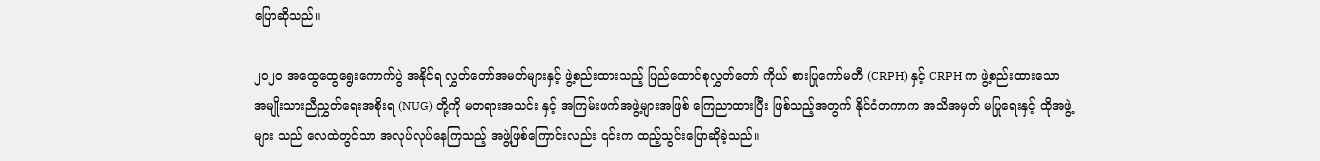ပြောဆိုသည်။

၂၀၂၀ အထွေထွေရွေးကောက်ပွဲ အနိုင်ရ လွှတ်တော်အမတ်များနှင့် ဖွဲ့စည်းထားသည့် ပြည်ထောင်စုလွှတ်တော် ကိုယ် စားပြုကော်မတီ (CRPH) နှင့် CRPH က ဖွဲ့စည်းထားသော အမျိုးသားညီညွှတ်ရေးအစိုးရ (NUG) တို့ကို မတရားအသင်း နှင့် အကြမ်းဖက်အဖွဲ့များအဖြစ် ကြေညာထားပြီး ဖြစ်သည့်အတွက် နိုင်ငံတကာက အသိအမှတ် မပြုရေးနှင့် ထိုအဖွဲ့များ သည် လေထဲတွင်သာ အလုပ်လုပ်နေကြသည့် အဖွဲ့ဖြစ်ကြောင်းလည်း ၎င်းက ထည့်သွင်းပြောဆိုခဲ့သည်။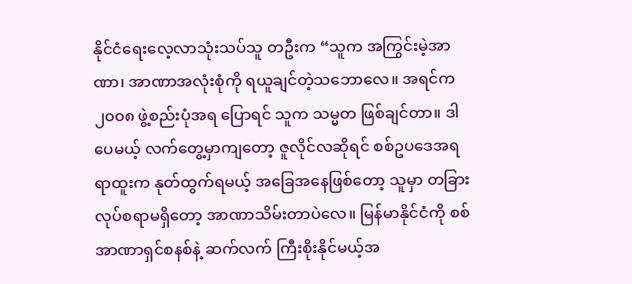နိုင်ငံရေးလေ့လာသုံးသပ်သူ တဦးက “သူက အကြွင်းမဲ့အာဏာ၊ အာဏာအလုံးစုံကို ရယူချင်တဲ့သဘောလေ။ အရင်က ၂၀၀၈ ဖွဲ့စည်းပုံအရ ပြောရင် သူက သမ္မတ ဖြစ်ချင်တာ။ ဒါပေမယ့် လက်တွေ့မှာကျတော့ ဇူလိုင်လဆိုရင် စစ်ဥပဒေအရ ရာထူးက နုတ်ထွက်ရမယ့် အခြေအနေဖြစ်တော့ သူမှာ တခြားလုပ်စရာမရှိတော့ အာဏာသိမ်းတာပဲလေ။ မြန်မာနိုင်ငံကို စစ်အာဏာရှင်စနစ်နဲ့ ဆက်လက် ကြီးစိုးနိုင်မယ့်အ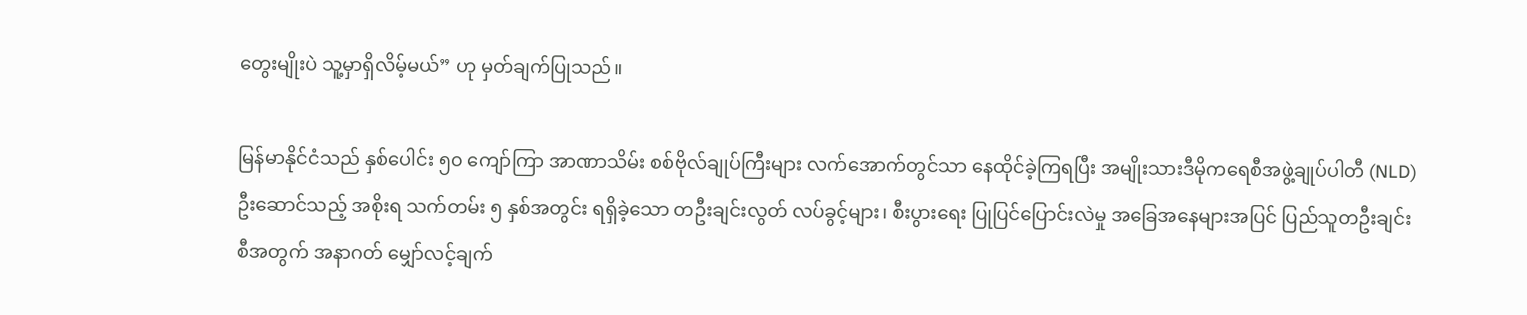တွေးမျိုးပဲ သူ့မှာရှိလိမ့်မယ်” ဟု မှတ်ချက်ပြုသည်။

မြန်မာနိုင်ငံသည် နှစ်ပေါင်း ၅၀ ကျော်ကြာ အာဏာသိမ်း စစ်ဗိုလ်ချုပ်ကြီးများ လက်အောက်တွင်သာ နေထိုင်ခဲ့ကြရပြီး အမျိုးသားဒီမိုကရေစီအဖွဲ့ချုပ်ပါတီ (NLD) ဦးဆောင်သည့် အစိုးရ သက်တမ်း ၅ နှစ်အတွင်း ရရှိခဲ့သော တဦးချင်းလွတ် လပ်ခွင့်များ၊ စီးပွားရေး ပြုပြင်ပြောင်းလဲမှု အခြေအနေများအပြင် ပြည်သူတဦးချင်းစီအတွက် အနာဂတ် မျှော်လင့်ချက်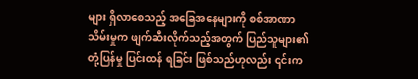များ ရှိလာစေသည့် အခြေအနေများကို စစ်အာဏာသိမ်းမှုက ဖျက်ဆီးလိုက်သည့်အတွက် ပြည်သူများ၏ တုံ့ပြန်မှု ပြင်းထန် ရခြင်း ဖြစ်သည်ဟုလည်း ၎င်းက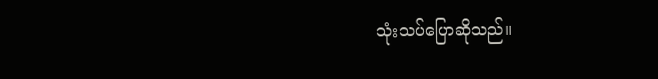သုံးသပ်ပြောဆိုသည်။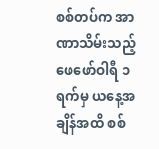စစ်တပ်က အာဏာသိမ်းသည့် ဖေဖော်ဝါရီ ၁ ရက်မှ ယနေ့အချိန်အထိ စစ်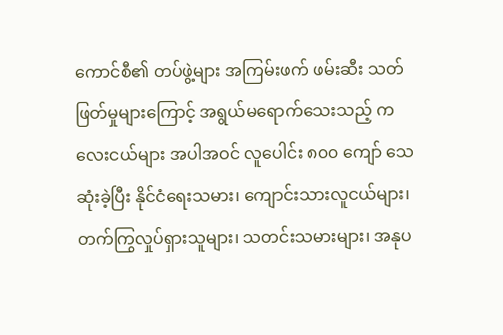ကောင်စီ၏ တပ်ဖွဲ့များ အကြမ်းဖက် ဖမ်းဆီး သတ်ဖြတ်မှုများကြောင့် အရွယ်မရောက်သေးသည့် ကလေးငယ်များ အပါအဝင် လူပေါင်း ၈၀၀ ကျော် သေဆုံးခဲ့ပြီး နိုင်ငံရေးသမား၊ ကျောင်းသားလူငယ်များ၊ တက်ကြွလှုပ်ရှားသူများ၊ သတင်းသမားများ၊ အနုပ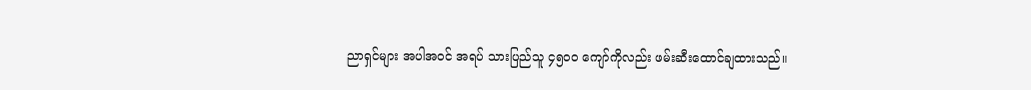ညာရှင်များ အပါအဝင် အရပ် သားပြည်သူ ၄၅၀၀ ကျော်ကိုလည်း ဖမ်းဆီးထောင်ချထားသည်။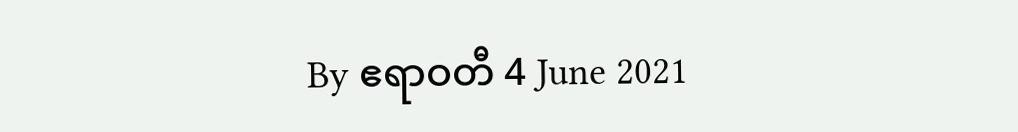By ဧရာဝတီ 4 June 2021